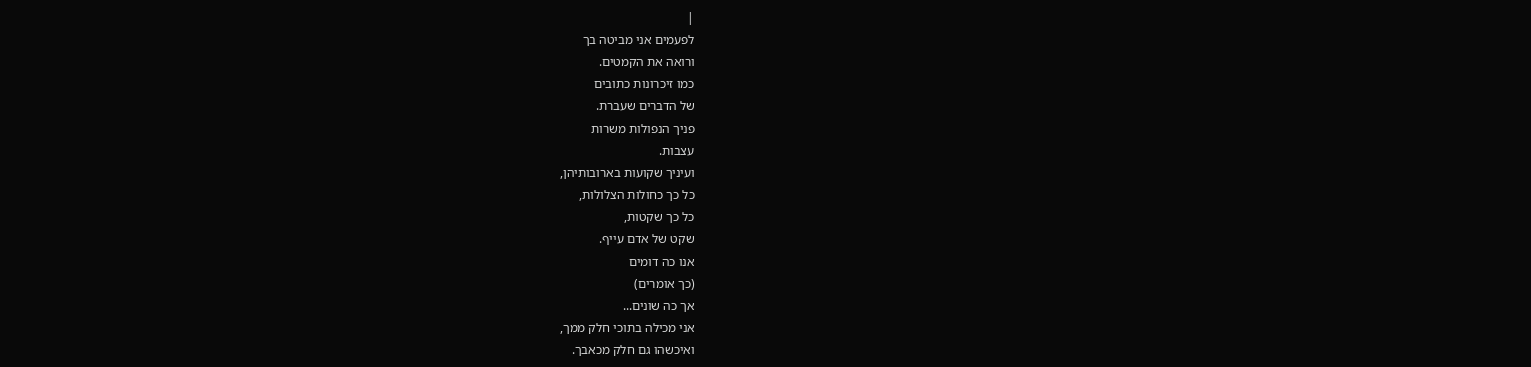|
לפעמים אני מביטה בך
ורואה את הקמטים.
כמו זיכרונות כתובים
של הדברים שעברת.
פניך הנפולות משרות
עצבות.
ועיניך שקועות בארובותיהן,
כל כך כחולות הצלולות,
כל כך שקטות,
שקט של אדם עייף.
אנו כה דומים
(כך אומרים)
אך כה שונים...
אני מכילה בתוכי חלק ממך,
ואיכשהו גם חלק מכאבך.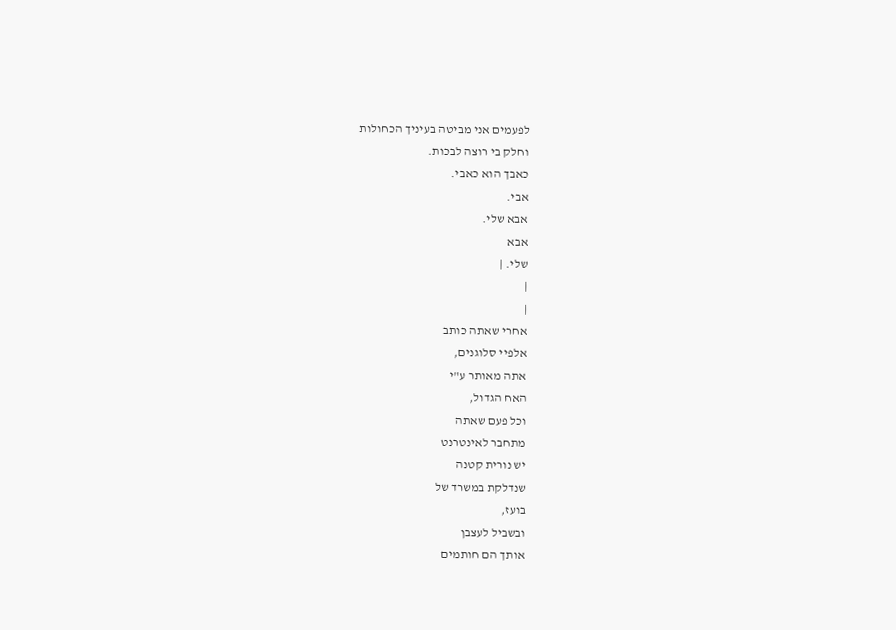לפעמים אני מביטה בעיניך הכחולות
וחלק בי רוצה לבכות.
כאבך הוא כאבי.
אבי.
אבא שלי.
אבא
שלי. |
|
|
אחרי שאתה כותב
אלפיי סלוגנים,
אתה מאותר ע"י
האח הגדול,
וכל פעם שאתה
מתחבר לאינטרנט
יש נורית קטנה
שנדלקת במשרד של
בועז,
ובשביל לעצבן
אותך הם חותמים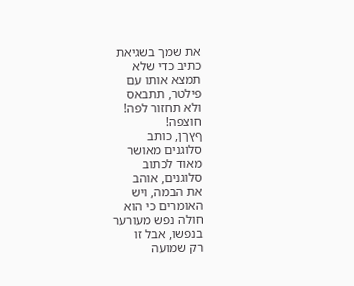את שמך בשגיאת
כתיב כדי שלא
תמצא אותו עם
פילטר, תתבאס
ולא תחזור לפה!
חוצפה!
ףץךן, כותב
סלוגנים מאושר
מאוד לכתוב
סלוגנים, אוהב
את הבמה, ויש
האומרים כי הוא
חולה נפש מעורער
בנפשו, אבל זו
רק שמועה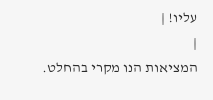עליו! |
|
המציאות הנו מקרי בהחלט.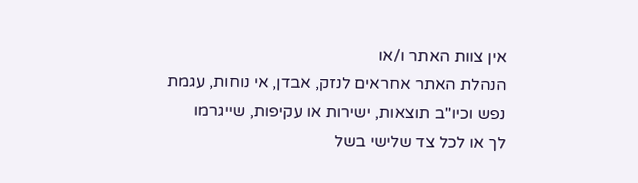אין צוות האתר ו/או
הנהלת האתר אחראים לנזק, אבדן, אי נוחות, עגמת
נפש וכיו''ב תוצאות, ישירות או עקיפות, שייגרמו
לך או לכל צד שלישי בשל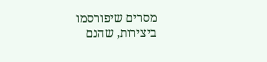מסרים שיפורסמו
ביצירות, שהנם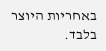באחריות היוצר בלבד.